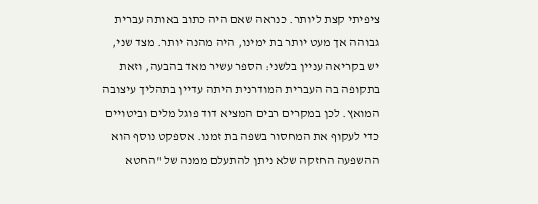ציפיתי קצת ליותר. כנראה שאם היה כתוב באותה עברית גבוהה אך מעט יותר בת ימינו, היה מהנה יותר. מצד שני, יש בקריאה עניין בלשני: הספר עשיר מאד בהבעה, וזאת בתקופה בה העברית המודרנית היתה עדיין בתהליך עיצובה המואץ. לכן במקרים רבים המציא דוד פוגל מלים וביטויים כדי לעקוף את המחסור בשפה בת זמנו. אספקט נוסף הוא ההשפעה החזקה שלא ניתן להתעלם ממנה של "החטא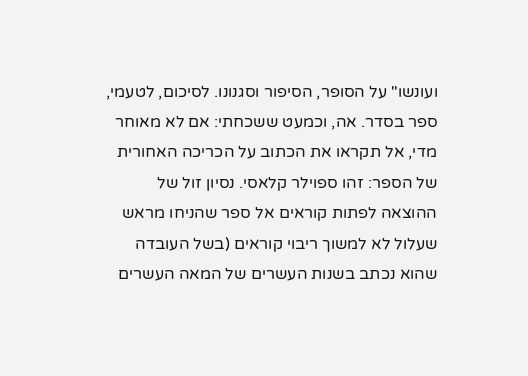ועונשו" על הסופר, הסיפור וסגנונו. לסיכום, לטעמי, ספר בסדר. אה, וכמעט ששכחתי: אם לא מאוחר מדי, אל תקראו את הכתוב על הכריכה האחורית של הספר: זהו ספוילר קלאסי. נסיון זול של ההוצאה לפתות קוראים אל ספר שהניחו מראש שעלול לא למשוך ריבוי קוראים (בשל העובדה שהוא נכתב בשנות העשרים של המאה העשרים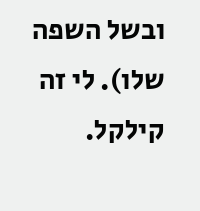ובשל השפה שלו). לי זה קילקל.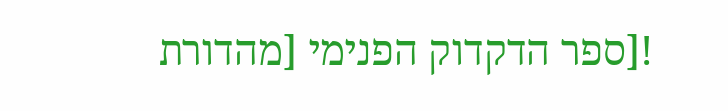![ספר הדקדוק הפנימי [מהדורת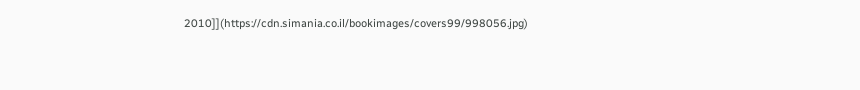2010]](https://cdn.simania.co.il/bookimages/covers99/998056.jpg)